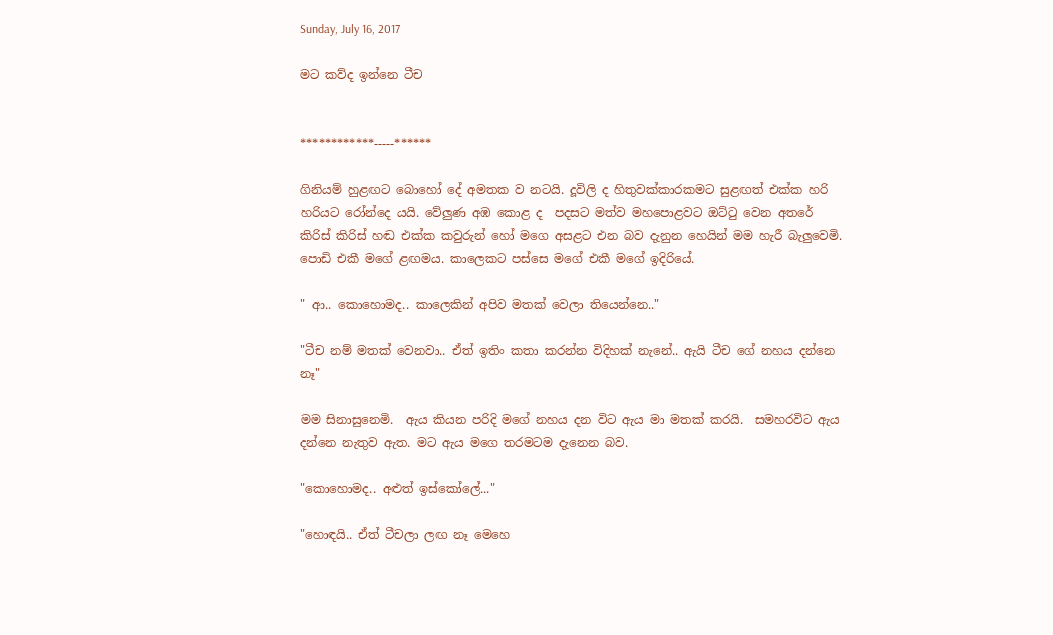Sunday, July 16, 2017

මට කව්ද ඉන්නෙ ටීච


************-----******

ගිනියම් හුළඟට බොහෝ දේ අමතක ව නටයි. දූවිලි ද හිතුවක්කාරකමට සුළඟත් එක්ක හරි හරියට රෝන්දෙ යයි. වේලුණ අඹ කොළ ද  පදසට මත්ව මහපොළවට ඔට්ටු වෙන අතරේ කිරිස් කිරිස් හඬ එක්ක කවුරුන් හෝ මගෙ අසළට එන බව දැනුන හෙයින් මම හැරී බැලුවෙමි. පොඩි එකී මගේ ළඟමය. කාලෙකට පස්සෙ මගේ එකී මගේ ඉදිරියේ.

" ආ.. කොහොමද.. කාලෙකින් අපිව මතක් වෙලා තියෙන්නෙ.."

"ටීච නම් මතක් වෙනවා.. ඒත් ඉතිං කතා කරන්න විදිහක් නැනේ.. ඇයි ටීච ගේ නහය දන්නෙ නෑ"

මම සිනාසුනෙමි.  ඇය කියන පරිදි මගේ නහය දන විට ඇය මා මතක් කරයි.  සමහරවිට ඇය දන්නෙ නැතුව ඇත. මට ඇය මගෙ තරමටම දැනෙන බව.

"කොහොමද.. අළුත් ඉස්කෝලේ..."

"හොඳයි.. ඒත් ටීචලා ලඟ නෑ මෙහෙ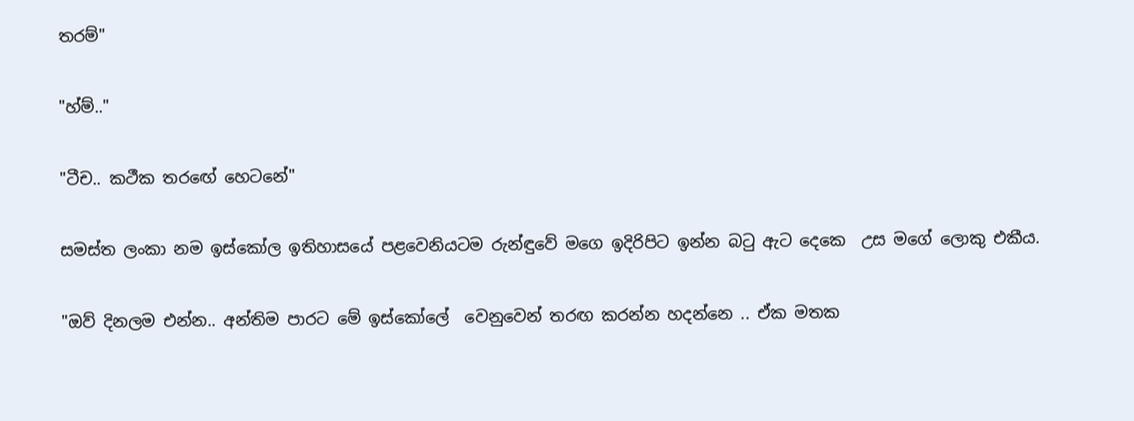තරම්"

"හ්ම්.."

"ටීච.. කථීක තරඟේ හෙටනේ"

සමස්ත ලංකා නම ඉස්කෝල ඉතිහාසයේ පළවෙනියටම රුන්ඳුවේ මගෙ ඉදිරිපිට ඉන්න බටු ඇට දෙකෙ  උස මගේ ලොකු එකීය.

"ඔව් දිනලම එන්න.. අන්තිම පාරට මේ ඉස්කෝලේ  වෙනුවෙන් තරඟ කරන්න හදන්නෙ .. ඒක මතක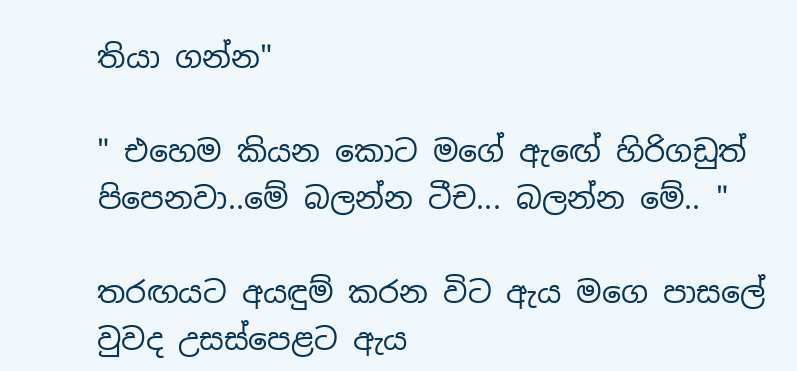තියා ගන්න"

" එහෙම කියන කොට මගේ ඇඟේ හිරිගඩුත් පිපෙනවා..මේ බලන්න ටීච... බලන්න මේ.. "

තරඟයට අයඳුම් කරන විට ඇය මගෙ පාසලේ වුවද උසස්පෙළට ඇය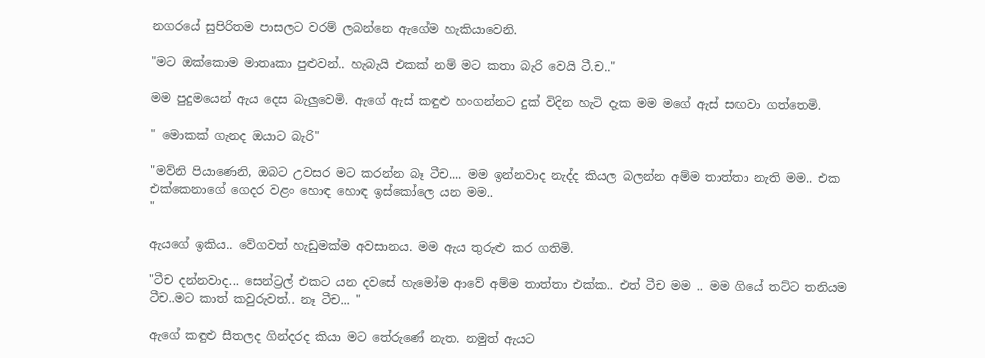නගරයේ සුපිරිතම පාසලට වරම් ලබන්නෙ ඇගේම හැකියාවෙනි.

"මට ඔක්කොම මාතෘකා පුළුවන්.. හැබැයි එකක් නම් මට කතා බැරි වෙයි ටී.ච.."

මම පුදුමයෙන් ඇය දෙස බැලුවෙමි. ඇගේ ඇස් කඳුළු හංගන්නට දුක් විදින හැටි දැක මම මගේ ඇස් සඟවා ගත්තෙමි.

" මොකක් ගැනද ඔයාට බැරි"

"මව්නි පියාණෙනි, ඔබට උවසර මට කරන්න බෑ ටීච.... මම ඉන්නවාද නැද්ද කියල බලන්න අම්ම තාත්තා නැති මම.. එක එක්කෙනාගේ ගෙදර වළං හොඳ හොඳ ඉස්කෝලෙ යන මම..
"

ඇයගේ ඉකිය.. වේගවත් හැඩුමක්ම අවසානය. මම ඇය තුරුළු කර ගතිමි.

"ටීච දන්නවාද... සෙන්ට්‍රල් එකට යන දවසේ හැමෝම ආවේ අම්ම තාත්තා එක්ක.. එත් ටීච මම .. මම ගියේ තට්ට තනියම ටීච..මට කාත් කවුරුවත්.. නෑ ටීච... "

ඇගේ කඳුළු සීතලද ගින්දරද කියා මට තේරුණේ නැත. නමුත් ඇයට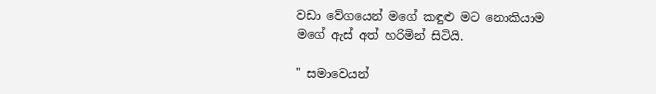වඩා වේගයෙන් මගේ කඳුළු මට නොකියාම මගේ ඇස් අත් හරිමින් සිටියි.

" සමාවෙයන්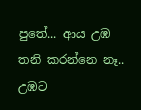පුතේ... ආය උඹ තනි කරන්නෙ නෑ.. උඹට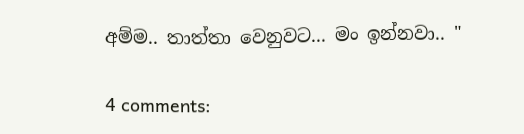අම්ම.. තාත්තා වෙනුවට... මං ඉන්නවා.. "

4 comments: